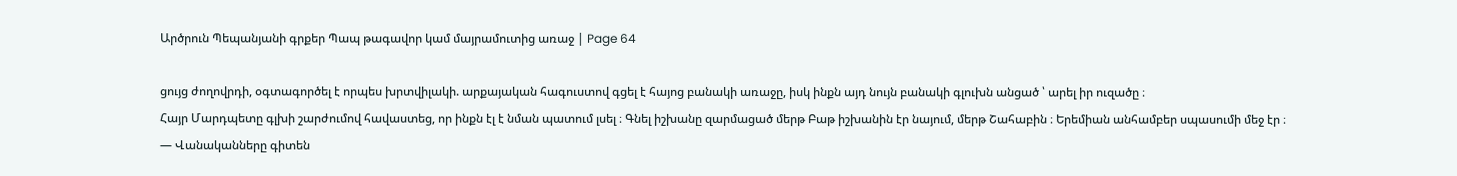Արծրուն Պեպանյանի գրքեր Պապ թագավոր կամ մայրամուտից առաջ | Page 64

ցույց ժողովրդի, օգտագործել է որպես խրտվիլակի. արքայական հագուստով գցել է հայոց բանակի առաջը, իսկ ինքն այդ նույն բանակի գլուխն անցած ՝ արել իր ուզածը ։
Հայր Մարդպետը գլխի շարժումով հավաստեց, որ ինքն էլ է նման պատում լսել ։ Գնել իշխանը զարմացած մերթ Բաթ իշխանին էր նայում, մերթ Շահաբին ։ Երեմիան անհամբեր սպասումի մեջ էր ։
— Վանականները գիտեն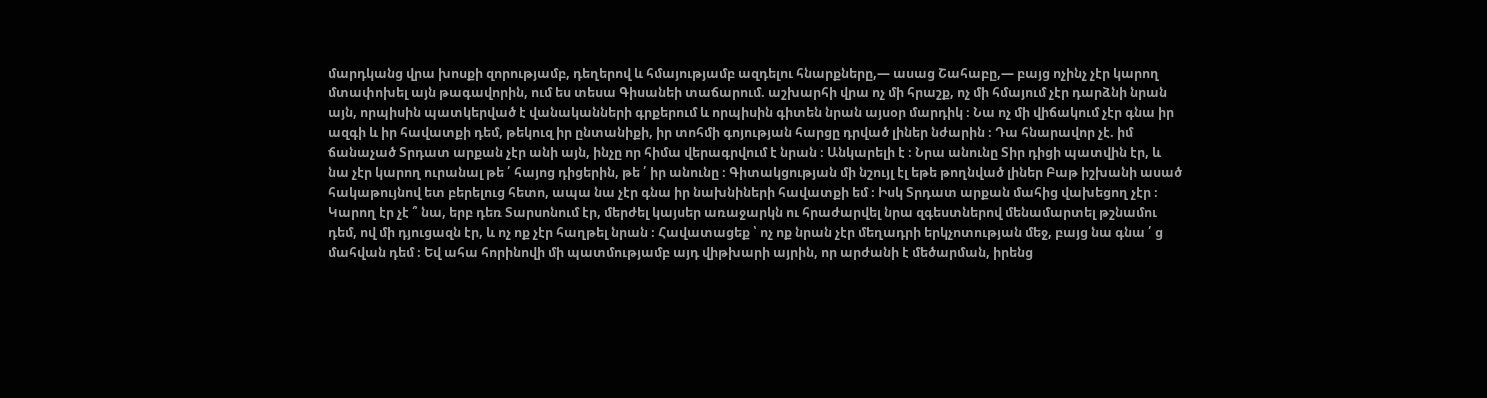մարդկանց վրա խոսքի զորությամբ, դեղերով և հմայությամբ ազդելու հնարքները,— ասաց Շահաբը,— բայց ոչինչ չէր կարող մտափոխել այն թագավորին, ում ես տեսա Գիսանեի տաճարում. աշխարհի վրա ոչ մի հրաշք, ոչ մի հմայում չէր դարձնի նրան այն, որպիսին պատկերված է վանականների գրքերում և որպիսին գիտեն նրան այսօր մարդիկ ։ Նա ոչ մի վիճակում չէր գնա իր ազգի և իր հավատքի դեմ, թեկուզ իր ընտանիքի, իր տոհմի գոյության հարցը դրված լիներ նժարին ։ Դա հնարավոր չէ. իմ ճանաչած Տրդատ արքան չէր անի այն, ինչը որ հիմա վերագրվում է նրան ։ Անկարելի է ։ Նրա անունը Տիր դիցի պատվին էր, և նա չէր կարող ուրանալ թե ՛ հայոց դիցերին, թե ՛ իր անունը ։ Գիտակցության մի նշույլ էլ եթե թողնված լիներ Բաթ իշխանի ասած հակաթույնով ետ բերելուց հետո, ապա նա չէր գնա իր նախնիների հավատքի եմ ։ Իսկ Տրդատ արքան մահից վախեցող չէր ։ Կարող էր չէ ՞ նա, երբ դեռ Տարսոնում էր, մերժել կայսեր առաջարկն ու հրաժարվել նրա զգեստներով մենամարտել թշնամու դեմ, ով մի դյուցազն էր, և ոչ ոք չէր հաղթել նրան ։ Հավատացեք ՝ ոչ ոք նրան չէր մեղադրի երկչոտության մեջ, բայց նա գնա ՛ ց մահվան դեմ ։ Եվ ահա հորինովի մի պատմությամբ այդ վիթխարի այրին, որ արժանի է մեծարման, իրենց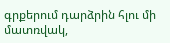գրքերում դարձրին հլու մի մատռվակ,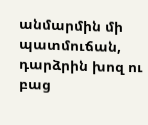անմարմին մի պատմուճան, դարձրին խոզ ու բաց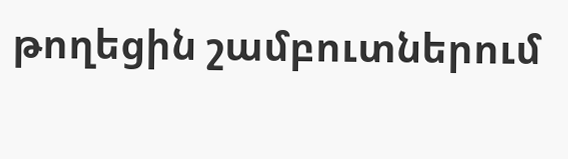թողեցին շամբուտներում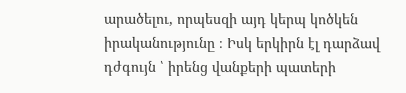արածելու, որպեսզի այդ կերպ կոծկեն իրականությունը ։ Իսկ երկիրն էլ դարձավ դժգույն ՝ իրենց վանքերի պատերի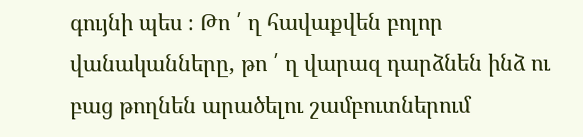գույնի պես ։ Թո ՛ ղ հավաքվեն բոլոր վանականները, թո ՛ ղ վարազ դարձնեն ինձ ու բաց թողնեն արածելու շամբուտներում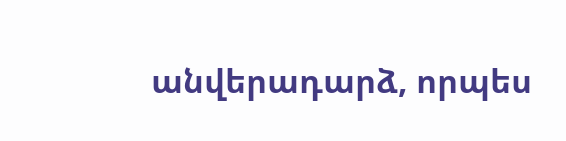անվերադարձ, որպես